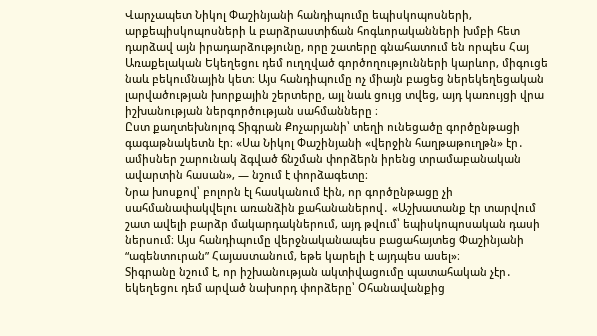Վարչապետ Նիկոլ Փաշինյանի հանդիպումը եպիսկոպոսների, արքեպիսկոպոսների և բարձրաստիճան հոգևորականների խմբի հետ դարձավ այն իրադարձությունը, որը շատերը գնահատում են որպես Հայ Առաքելական Եկեղեցու դեմ ուղղված գործողությունների կարևոր, միգուցե նաև բեկումնային կետ։ Այս հանդիպումը ոչ միայն բացեց ներեկեղեցական լարվածության խորքային շերտերը, այլ նաև ցույց տվեց, այդ կառույցի վրա իշխանության ներգործության սահմանները ։
Ըստ քաղտեխնոլոգ Տիգրան Քոչարյանի՝ տեղի ունեցածը գործընթացի գագաթնակետն էր։ «Սա Նիկոլ Փաշինյանի «վերջին հաղթաթուղթն» էր․ ամիսներ շարունակ ձգված ճնշման փորձերն իրենց տրամաբանական ավարտին հասան», — նշում է փորձագետը։
Նրա խոսքով՝ բոլորն էլ հասկանում էին, որ գործընթացը չի սահմանափակվելու առանձին քահանաներով․ «Աշխատանք էր տարվում շատ ավելի բարձր մակարդակներում, այդ թվում՝ եպիսկոպոսական դասի ներսում։ Այս հանդիպումը վերջնականապես բացահայտեց Փաշինյանի “ագենտուրան” Հայաստանում, եթե կարելի է այդպես ասել»։
Տիգրանը նշում է, որ իշխանության ակտիվացումը պատահական չէր․ եկեղեցու դեմ արված նախորդ փորձերը՝ Օհանավանքից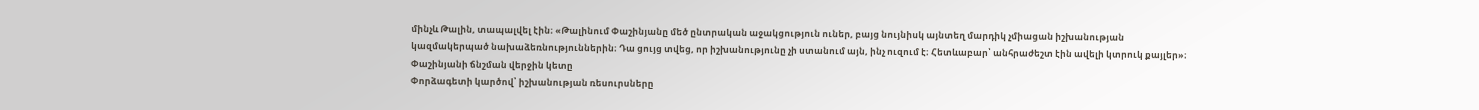մինչև Թալին, տապալվել էին։ «Թալինում Փաշինյանը մեծ ընտրական աջակցություն ուներ, բայց նույնիսկ այնտեղ մարդիկ չմիացան իշխանության կազմակերպած նախաձեռնություններին։ Դա ցույց տվեց, որ իշխանությունը չի ստանում այն, ինչ ուզում է։ Հետևաբար՝ անհրաժեշտ էին ավելի կտրուկ քայլեր»։
Փաշինյանի ճնշման վերջին կետը
Փորձագետի կարծով՝ իշխանության ռեսուրսները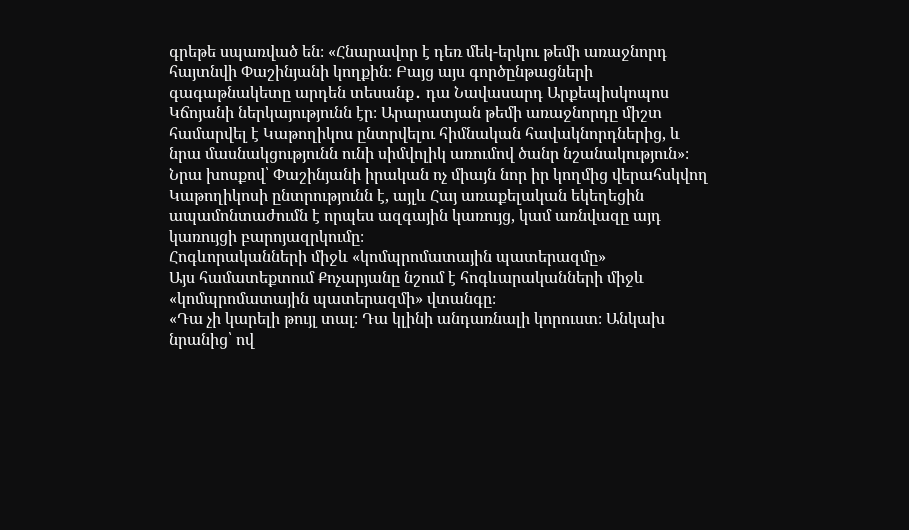գրեթե սպառված են։ «Հնարավոր է դեռ մեկ-երկու թեմի առաջնորդ հայտնվի Փաշինյանի կողքին։ Բայց այս գործընթացների գագաթնակետը արդեն տեսանք․ դա Նավասարդ Արքեպիսկոպոս Կճոյանի ներկայությունն էր։ Արարատյան թեմի առաջնորդը միշտ համարվել է Կաթողիկոս ընտրվելու հիմնական հավակնորդներից, և նրա մասնակցությունն ունի սիմվոլիկ առումով ծանր նշանակություն»։
Նրա խոսքով՝ Փաշինյանի իրական ոչ միայն նոր իր կողմից վերահսկվող Կաթողիկոսի ընտրությունն է, այլև Հայ առաքելական եկեղեցին ապամոնտաժումն է որպես ազգային կառույց, կամ առնվազը այդ կառույցի բարոյազրկումը։
Հոգևորականների միջև «կոմպրոմատային պատերազմը»
Այս համատեքտում Քոչարյանը նշում է հոգևարականների միջև «կոմպրոմատային պատերազմի» վտանգը։
«Դա չի կարելի թույլ տալ։ Դա կլինի անդառնալի կորուստ։ Անկախ նրանից՝ ով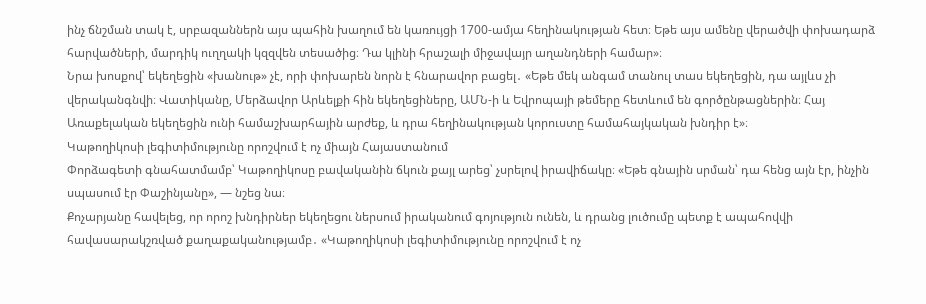ինչ ճնշման տակ է, սրբազաններն այս պահին խաղում են կառույցի 1700-ամյա հեղինակության հետ։ Եթե այս ամենը վերածվի փոխադարձ հարվածների, մարդիկ ուղղակի կզզվեն տեսածից։ Դա կլինի հրաշալի միջավայր աղանդների համար»։
Նրա խոսքով՝ եկեղեցին «խանութ» չէ, որի փոխարեն նորն է հնարավոր բացել․ «Եթե մեկ անգամ տանուլ տաս եկեղեցին, դա այլևս չի վերականգնվի։ Վատիկանը, Մերձավոր Արևելքի հին եկեղեցիները, ԱՄՆ-ի և Եվրոպայի թեմերը հետևում են գործընթացներին։ Հայ Առաքելական եկեղեցին ունի համաշխարհային արժեք, և դրա հեղինակության կորուստը համահայկական խնդիր է»։
Կաթողիկոսի լեգիտիմությունը որոշվում է ոչ միայն Հայաստանում
Փորձագետի գնահատմամբ՝ Կաթողիկոսը բավականին ճկուն քայլ արեց՝ չսրելով իրավիճակը։ «Եթե գնային սրման՝ դա հենց այն էր, ինչին սպասում էր Փաշինյանը», — նշեց նա։
Քոչարյանը հավելեց, որ որոշ խնդիրներ եկեղեցու ներսում իրականում գոյություն ունեն, և դրանց լուծումը պետք է ապահովվի հավասարակշռված քաղաքականությամբ․ «Կաթողիկոսի լեգիտիմությունը որոշվում է ոչ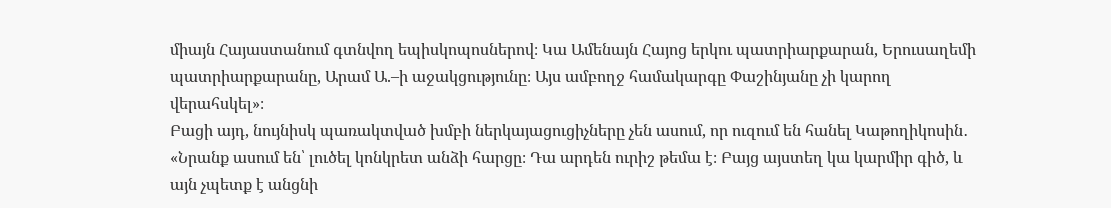միայն Հայաստանում գտնվող եպիսկոպոսներով։ Կա Ամենայն Հայոց երկու պատրիարքարան, Երուսաղեմի պատրիարքարանը, Արամ Ա.–ի աջակցությունը։ Այս ամբողջ համակարգը Փաշինյանը չի կարող վերահսկել»։
Բացի այդ, նույնիսկ պառակտված խմբի ներկայացուցիչները չեն ասում, որ ուզում են հանել Կաթողիկոսին․ «Նրանք ասում են՝ լուծել կոնկրետ անձի հարցը։ Դա արդեն ուրիշ թեմա է։ Բայց այստեղ կա կարմիր գիծ, և այն չպետք է անցնի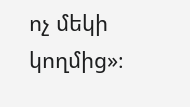ոչ մեկի կողմից»։